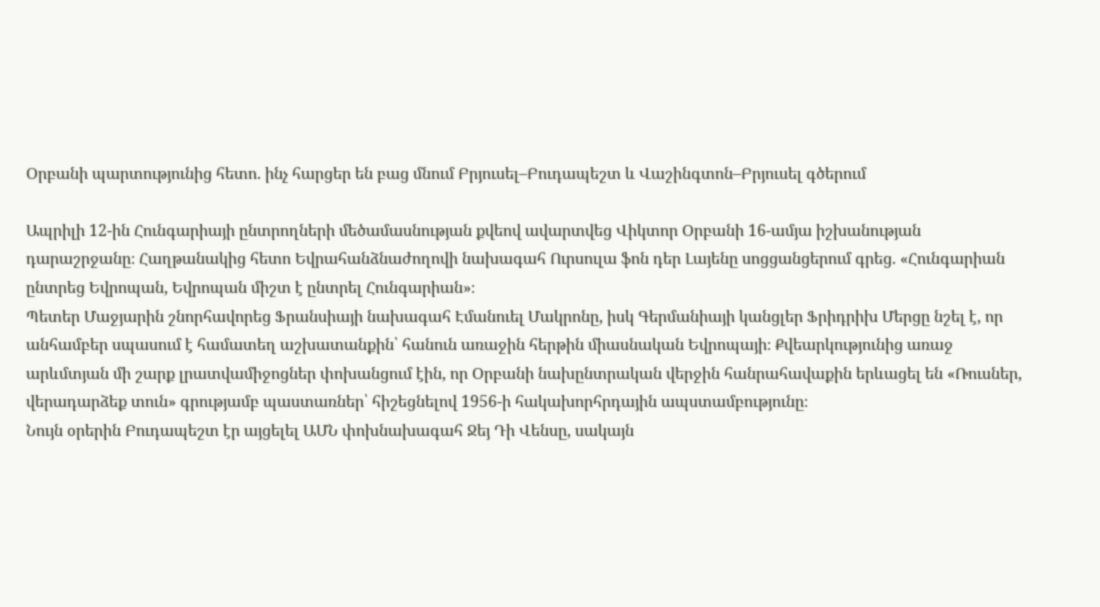Օրբանի պարտությունից հետո. ինչ հարցեր են բաց մնում Բրյուսել–Բուդապեշտ և Վաշինգտոն–Բրյուսել գծերում

Ապրիլի 12-ին Հունգարիայի ընտրողների մեծամասնության քվեով ավարտվեց Վիկտոր Օրբանի 16-ամյա իշխանության դարաշրջանը։ Հաղթանակից հետո Եվրահանձնաժողովի նախագահ Ուրսուլա ֆոն դեր Լայենը սոցցանցերում գրեց. «Հունգարիան ընտրեց Եվրոպան, Եվրոպան միշտ է ընտրել Հունգարիան»։
Պետեր Մաջյարին շնորհավորեց Ֆրանսիայի նախագահ Էմանուել Մակրոնը, իսկ Գերմանիայի կանցլեր Ֆրիդրիխ Մերցը նշել է, որ անհամբեր սպասում է համատեղ աշխատանքին՝ հանուն առաջին հերթին միասնական Եվրոպայի։ Քվեարկությունից առաջ արևմտյան մի շարք լրատվամիջոցներ փոխանցում էին, որ Օրբանի նախընտրական վերջին հանրահավաքին երևացել են «Ռուսներ, վերադարձեք տուն» գրությամբ պաստառներ՝ հիշեցնելով 1956-ի հակախորհրդային ապստամբությունը։
Նույն օրերին Բուդապեշտ էր այցելել ԱՄՆ փոխնախագահ Ջեյ Դի Վենսը, սակայն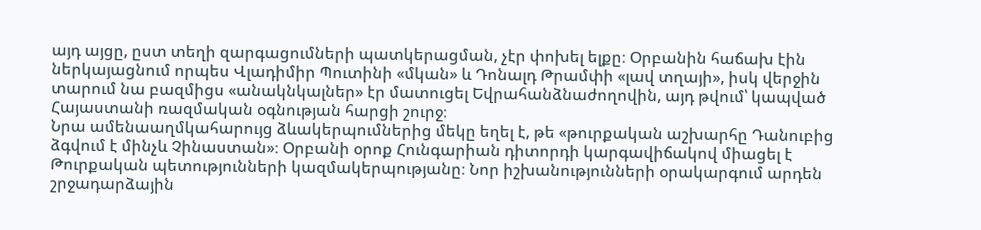այդ այցը, ըստ տեղի զարգացումների պատկերացման, չէր փոխել ելքը։ Օրբանին հաճախ էին ներկայացնում որպես Վլադիմիր Պուտինի «մկան» և Դոնալդ Թրամփի «լավ տղայի», իսկ վերջին տարում նա բազմիցս «անակնկալներ» էր մատուցել Եվրահանձնաժողովին, այդ թվում՝ կապված Հայաստանի ռազմական օգնության հարցի շուրջ։
Նրա ամենաաղմկահարույց ձևակերպումներից մեկը եղել է, թե «թուրքական աշխարհը Դանուբից ձգվում է մինչև Չինաստան»։ Օրբանի օրոք Հունգարիան դիտորդի կարգավիճակով միացել է Թուրքական պետությունների կազմակերպությանը։ Նոր իշխանությունների օրակարգում արդեն շրջադարձային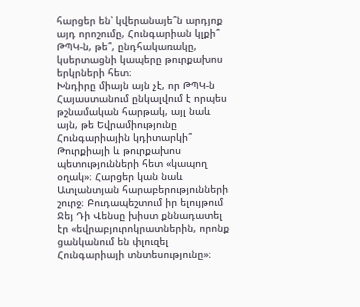հարցեր են՝ կվերանայե՞ն արդյոք այդ որոշումը, Հունգարիան կլքի՞ ԹՊԿ-ն, թե՞, ընդհակառակը, կսերտացնի կապերը թուրքախոս երկրների հետ։
Խնդիրը միայն այն չէ, որ ԹՊԿ-ն Հայաստանում ընկալվում է որպես թշնամական հարթակ, այլ նաև այն, թե Եվրամիությունը Հունգարիային կդիտարկի՞ Թուրքիայի և թուրքախոս պետությունների հետ «կապող օղակ»։ Հարցեր կան նաև Ատլանտյան հարաբերությունների շուրջ։ Բուդապեշտում իր ելույթում Ջեյ Դի Վենսը խիստ քննադատել էր «եվրաբյուրոկրատներին, որոնք ցանկանում են փլուզել Հունգարիայի տնտեսությունը»։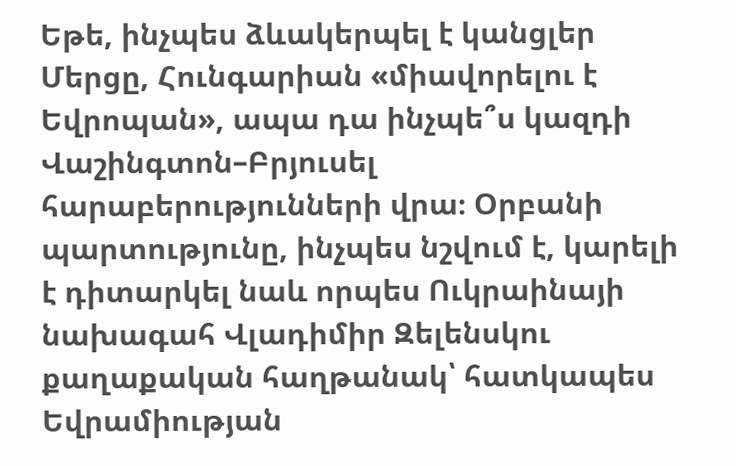Եթե, ինչպես ձևակերպել է կանցլեր Մերցը, Հունգարիան «միավորելու է Եվրոպան», ապա դա ինչպե՞ս կազդի Վաշինգտոն–Բրյուսել հարաբերությունների վրա։ Օրբանի պարտությունը, ինչպես նշվում է, կարելի է դիտարկել նաև որպես Ուկրաինայի նախագահ Վլադիմիր Զելենսկու քաղաքական հաղթանակ՝ հատկապես Եվրամիության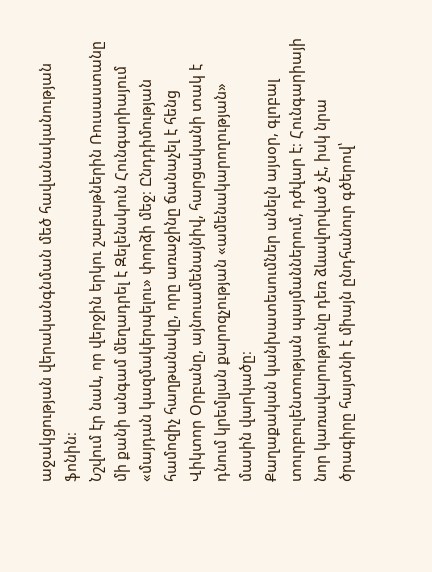աջակցության վերականգնման մեծ հավանականության ֆոնին։
Նշվում էր նաև, որ վերջին երկու շաբաթներին Ռուսաստանը մի քանի անգամ մեղադրել է Զելենսկուն Հունգարիայում «մայդան կազմակերպելու» փորձի մեջ։ Ընդդիմության համոզիչ հաղթանակը, որը առաջինը ճանաչել է հենց Վիկտոր Օրբանը, այնուամենայնիվ, հարցականի տակ է դնում կրեմլյան քարոզչության «ամենակարողության» մասին վարկածը։
Քաղաքական կանխատեսումներ անելն այսօր, գլոբալ տուրբուլենտության պայմաններում, դժվար է։ Հունգարիայի նոր կառավարությունը դեռ ձևավորված չէ, իսկ նրա ծրագիրը հայտնի է միայն ընդհանուր գծերով՝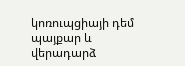կոռուպցիայի դեմ պայքար և վերադարձ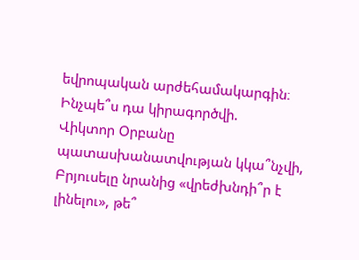եվրոպական արժեհամակարգին։ Ինչպե՞ս դա կիրագործվի.
Վիկտոր Օրբանը պատասխանատվության կկա՞նչվի, Բրյուսելը նրանից «վրեժխնդի՞ր է լինելու», թե՞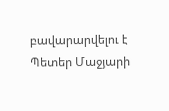բավարարվելու է Պետեր Մաջյարի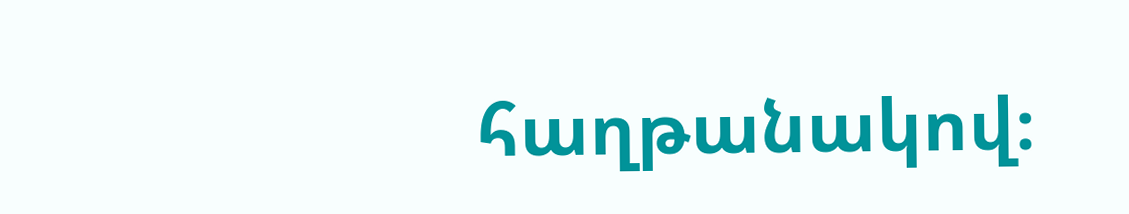հաղթանակով։